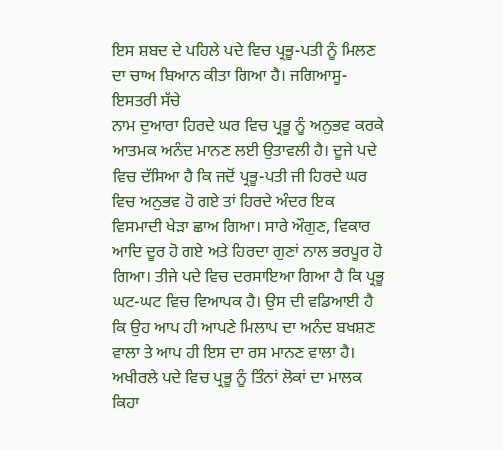ਇਸ ਸ਼ਬਦ ਦੇ ਪਹਿਲੇ ਪਦੇ ਵਿਚ ਪ੍ਰਭੂ-ਪਤੀ ਨੂੰ ਮਿਲਣ ਦਾ ਚਾਅ ਬਿਆਨ ਕੀਤਾ ਗਿਆ ਹੈ। ਜਗਿਆਸੂ-ਇਸਤਰੀ ਸੱਚੇ
ਨਾਮ ਦੁਆਰਾ ਹਿਰਦੇ ਘਰ ਵਿਚ ਪ੍ਰਭੂ ਨੂੰ ਅਨੁਭਵ ਕਰਕੇ ਆਤਮਕ ਅਨੰਦ ਮਾਨਣ ਲਈ ਉਤਾਵਲੀ ਹੈ। ਦੂਜੇ ਪਦੇ ਵਿਚ ਦੱਸਿਆ ਹੈ ਕਿ ਜਦੋਂ ਪ੍ਰਭੂ-ਪਤੀ ਜੀ ਹਿਰਦੇ ਘਰ ਵਿਚ ਅਨੁਭਵ ਹੋ ਗਏ ਤਾਂ ਹਿਰਦੇ ਅੰਦਰ ਇਕ ਵਿਸਮਾਦੀ ਖੇੜਾ ਛਾਅ ਗਿਆ। ਸਾਰੇ ਔਗੁਣ, ਵਿਕਾਰ ਆਦਿ ਦੂਰ ਹੋ ਗਏ ਅਤੇ ਹਿਰਦਾ ਗੁਣਾਂ ਨਾਲ ਭਰਪੂਰ ਹੋ ਗਿਆ। ਤੀਜੇ ਪਦੇ ਵਿਚ ਦਰਸਾਇਆ ਗਿਆ ਹੈ ਕਿ ਪ੍ਰਭੂ ਘਟ-ਘਟ ਵਿਚ ਵਿਆਪਕ ਹੈ। ਉਸ ਦੀ ਵਡਿਆਈ ਹੈ ਕਿ ਉਹ ਆਪ ਹੀ ਆਪਣੇ ਮਿਲਾਪ ਦਾ ਅਨੰਦ ਬਖਸ਼ਣ ਵਾਲਾ ਤੇ ਆਪ ਹੀ ਇਸ ਦਾ ਰਸ ਮਾਨਣ ਵਾਲਾ ਹੈ। ਅਖੀਰਲੇ ਪਦੇ ਵਿਚ ਪ੍ਰਭੂ ਨੂੰ ਤਿੰਨਾਂ ਲੋਕਾਂ ਦਾ ਮਾਲਕ ਕਿਹਾ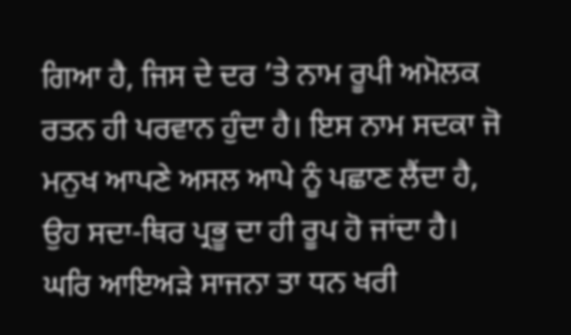ਗਿਆ ਹੈ, ਜਿਸ ਦੇ ਦਰ ’ਤੇ ਨਾਮ ਰੂਪੀ ਅਮੋਲਕ ਰਤਨ ਹੀ ਪਰਵਾਨ ਹੁੰਦਾ ਹੈ। ਇਸ ਨਾਮ ਸਦਕਾ ਜੋ ਮਨੁਖ ਆਪਣੇ ਅਸਲ ਆਪੇ ਨੂੰ ਪਛਾਣ ਲੈਂਦਾ ਹੈ, ਉਹ ਸਦਾ-ਥਿਰ ਪ੍ਰਭੂ ਦਾ ਹੀ ਰੂਪ ਹੋ ਜਾਂਦਾ ਹੈ।
ਘਰਿ ਆਇਅੜੇ ਸਾਜਨਾ ਤਾ ਧਨ ਖਰੀ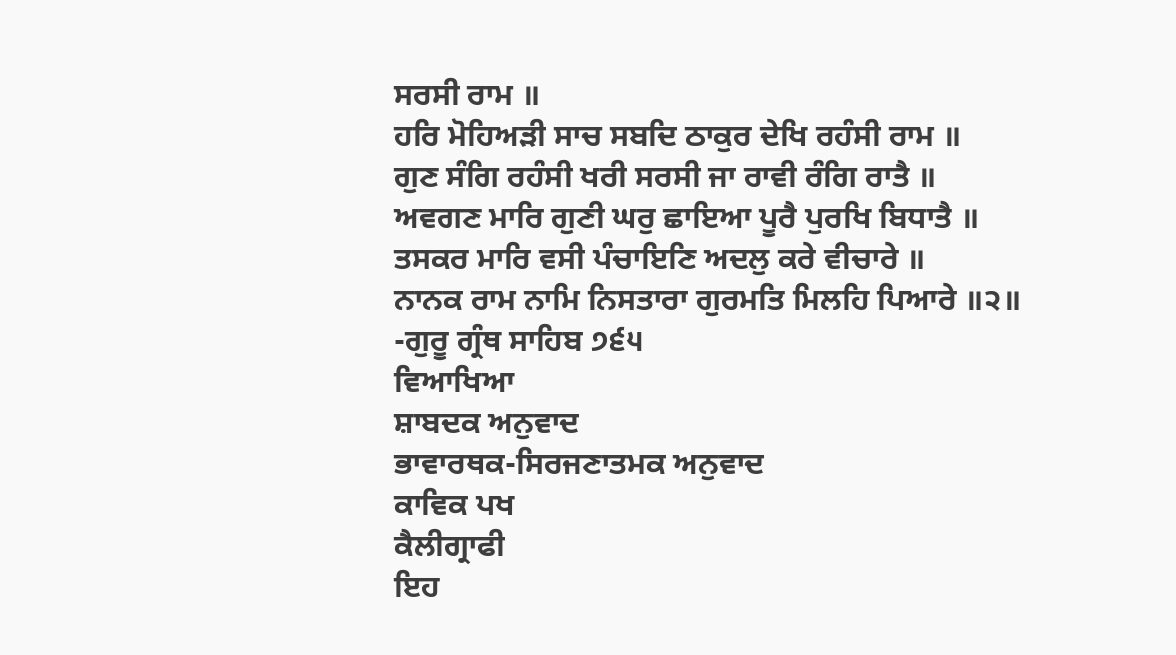ਸਰਸੀ ਰਾਮ ॥
ਹਰਿ ਮੋਹਿਅੜੀ ਸਾਚ ਸਬਦਿ ਠਾਕੁਰ ਦੇਖਿ ਰਹੰਸੀ ਰਾਮ ॥
ਗੁਣ ਸੰਗਿ ਰਹੰਸੀ ਖਰੀ ਸਰਸੀ ਜਾ ਰਾਵੀ ਰੰਗਿ ਰਾਤੈ ॥
ਅਵਗਣ ਮਾਰਿ ਗੁਣੀ ਘਰੁ ਛਾਇਆ ਪੂਰੈ ਪੁਰਖਿ ਬਿਧਾਤੈ ॥
ਤਸਕਰ ਮਾਰਿ ਵਸੀ ਪੰਚਾਇਣਿ ਅਦਲੁ ਕਰੇ ਵੀਚਾਰੇ ॥
ਨਾਨਕ ਰਾਮ ਨਾਮਿ ਨਿਸਤਾਰਾ ਗੁਰਮਤਿ ਮਿਲਹਿ ਪਿਆਰੇ ॥੨॥
-ਗੁਰੂ ਗ੍ਰੰਥ ਸਾਹਿਬ ੭੬੫
ਵਿਆਖਿਆ
ਸ਼ਾਬਦਕ ਅਨੁਵਾਦ
ਭਾਵਾਰਥਕ-ਸਿਰਜਣਾਤਮਕ ਅਨੁਵਾਦ
ਕਾਵਿਕ ਪਖ
ਕੈਲੀਗ੍ਰਾਫੀ
ਇਹ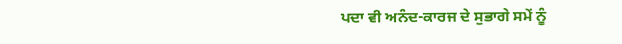ਪਦਾ ਵੀ ਅਨੰਦ-ਕਾਰਜ ਦੇ ਸੁਭਾਗੇ ਸਮੇਂ ਨੂੰ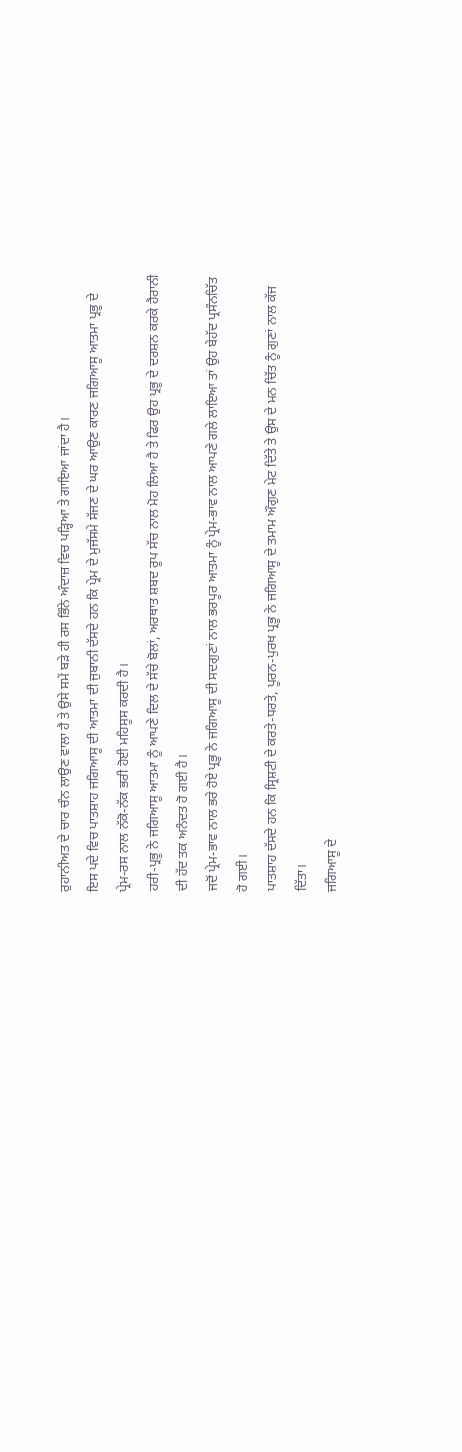ਰੁਹਾਨੀਅਤ ਦੇ ਚਾਰ ਚੰਨ ਲਾਉਣ ਵਾਲਾ ਹੈ ਤੇ ਉਸੇ ਸਮੇਂ ਬੜੇ ਹੀ ਰਸ ਭਿੰਨੇ ਅੰਦਾਜ਼ ਵਿਚ ਪੜ੍ਹਿਆ ਤੇ ਗਾਇਆ ਜਾਂਦਾ ਹੈ।
ਇਸ ਪਦੇ ਵਿਚ ਪਾਤਸ਼ਾਹ ਜਗਿਆਸੂ ਦੀ ਆਤਮਾ ਦੀ ਜੁਬਾਨੀ ਦੱਸਦੇ ਹਨ ਕਿ ਪ੍ਰੇਮ ਦੇ ਮੁਜੱਸਮੇ ਸੱਜਣ ਦੇ ਘਰ ਆਉਣ ਕਾਰਣ ਜਗਿਆਸੂ ਆਤਮਾ ਪ੍ਰਭੂ ਦੇ ਪ੍ਰੇਮ-ਰਸ ਨਾਲ ਨੱਕੋ-ਨੱਕ ਭਰੀ ਹੋਈ ਮਹਿਸੂਸ ਕਰਦੀ ਹੈ।
ਹਰੀ-ਪ੍ਰਭੂ ਨੇ ਜਗਿਆਸੂ ਆਤਮਾ ਨੂੰ ਆਪਣੇ ਦਿਲ ਦੇ ਸੱਚੇ ਬੋਲਾਂ, ਅਰਥਾਤ ਸ਼ਬਦ ਰੂਪ ਸੱਚ ਨਾਲ ਮੋਹ ਲਿਆ ਹੈ ਤੇ ਫਿਰ ਉਹ ਪ੍ਰਭੂ ਦੇ ਦਰਸ਼ਨ ਕਰਕੇ ਹੈਰਾਨੀ ਦੀ ਹੱਦ ਤਕ ਅਨੰਦਤ ਹੋ ਗਈ ਹੈ।
ਜਦੋਂ ਪ੍ਰੇਮ-ਭਾਵ ਨਾਲ ਭਰੇ ਹੋਏ ਪ੍ਰਭੂ ਨੇ ਜਗਿਆਸੂ ਦੀ ਸਦਗੁਣਾਂ ਨਾਲ ਭਰਪੂਰ ਆਤਮਾ ਨੂੰ ਪ੍ਰੇਮ-ਭਾਵ ਨਾਲ ਆਪਣੇ ਗਲੇ ਲਾਇਆ ਤਾਂ ਉਹ ਬੇਹੱਦ ਪ੍ਰਸੰਨਚਿੱਤ ਹੋ ਗਈ।
ਪਾਤਸ਼ਾਹ ਦੱਸਦੇ ਹਨ ਕਿ ਸ੍ਰਿਸ਼ਟੀ ਦੇ ਕਰਤੇ-ਧਰਤੇ, ਪੂਰਨ-ਪੁਰਖ ਪ੍ਰਭੂ ਨੇ ਜਗਿਆਸੂ ਦੇ ਤਮਾਮ ਔਗੁਣ ਮੇਟ ਦਿੱਤੇ ਤੇ ਉਸ ਦੇ ਮਨ ਚਿੱਤ ਨੂੰ ਗੁਣਾਂ ਨਾਲ ਕੱਜ ਦਿੱਤਾ।
ਜਗਿਆਸੂ ਦੇ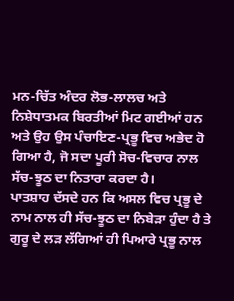ਮਨ-ਚਿੱਤ ਅੰਦਰ ਲੋਭ-ਲਾਲਚ ਅਤੇ ਨਿਸ਼ੇਧਾਤਮਕ ਬਿਰਤੀਆਂ ਮਿਟ ਗਈਆਂ ਹਨ ਅਤੇ ਉਹ ਉਸ ਪੰਚਾਇਣ-ਪ੍ਰਭੂ ਵਿਚ ਅਭੇਦ ਹੋ ਗਿਆ ਹੈ, ਜੋ ਸਦਾ ਪੂਰੀ ਸੋਚ-ਵਿਚਾਰ ਨਾਲ ਸੱਚ-ਝੂਠ ਦਾ ਨਿਤਾਰਾ ਕਰਦਾ ਹੈ।
ਪਾਤਸ਼ਾਹ ਦੱਸਦੇ ਹਨ ਕਿ ਅਸਲ ਵਿਚ ਪ੍ਰਭੂ ਦੇ ਨਾਮ ਨਾਲ ਹੀ ਸੱਚ-ਝੂਠ ਦਾ ਨਿਬੇੜਾ ਹੁੰਦਾ ਹੈ ਤੇ ਗੁਰੂ ਦੇ ਲੜ ਲੱਗਿਆਂ ਹੀ ਪਿਆਰੇ ਪ੍ਰਭੂ ਨਾਲ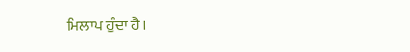ਮਿਲਾਪ ਹੁੰਦਾ ਹੈ।